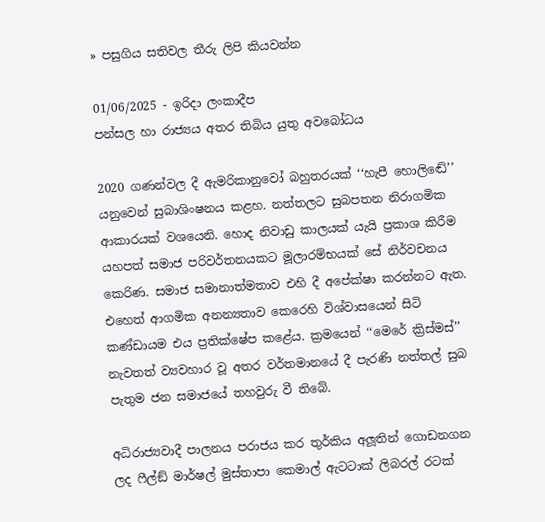» පසුගිය සතිවල තීරු ලිපි කියවන්න

01/06/2025 - ඉරිදා ලංකාදීප
පන්සල හා රාජ්‍යය අතර තිබිය යුතු අවබෝධය

2020 ගණන්වල දී ඇමරිකානුවෝ බහුතරයක් ‘‘හැපී හොලිඬේ’’ යනුවෙන් සුබාශිංෂනය කළහ. නත්තලට සුබපතන නිරාගමික ආකාරයක් වශයෙනි. හොද නිවාඩු කාලයක් යැයි ප්‍රකාශ කිරීම යහපත් සමාජ පරිවර්තනයකට මූලාරම්භයක් සේ නිර්වචනය කෙරිණ. සමාජ සමානාත්මතාව එහි දී අපේක්ෂා කරන්නට ඇත. එහෙත් ආගමික අනන්‍යතාව කෙරෙහි විශ්වාසයෙන් සිටි කණ්ඩායම එය ප්‍රතික්ෂේප කළේය. ක්‍රමයෙන් ‘‘මෙරේ ක්‍රිස්මස්’’ නැවතත් ව්‍යවහාර වූ අතර වර්තමානයේ දී පැරණි නත්තල් සුබ පැතුම ජන සමාජයේ තහවුරු වී තිබේ.

අධිරාජ්‍යවාදී පාලනය පරාජය කර තුර්කිය අලූතින් ගොඩනගන ලද ෆීල්ඞ් මාර්ෂල් මුස්තාපා කෙමාල් ඇටටාක් ලිබරල් රටක්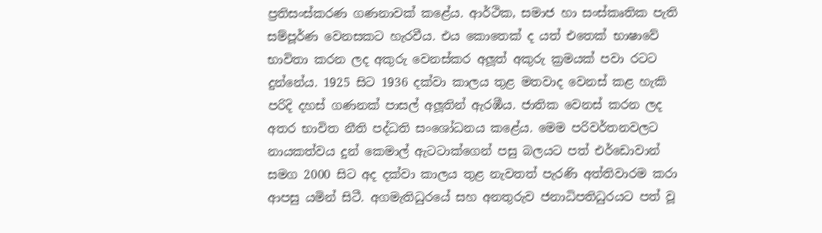ප්‍රතිසංස්කරණ ගණනාවක් කළේය. ආර්ථික, සමාජ හා සංස්කෘතික පැති සම්පූර්ණ වෙනසකට හැරවීය. එය කොතෙක් ද යත් එතෙක් භාෂාවේ භාවිතා කරන ලද අකුරු වෙනස්කර අලූත් අකුරු ක්‍රමයක් පවා රටට දුන්නේය. 1925 සිට 1936 දක්වා කාලය තුළ මතවාද වෙනස් කළ හැකි පරිදි දහස් ගණනක් පාසල් අලූතින් ඇරඹීය. ජාතික වෙනස් කරන ලද අතර භාවිත නීති පද්ධති සංශෝධනය කළේය. මෙම පරිවර්තනවලට නායකත්වය දුන් කෙමාල් ඇටටාක්ගෙන් පසු බලයට පත් එර්ඩොවාන් සමග 2000 සිට අද දක්වා කාලය තුළ නැවතත් පැරණි අත්තිවාරම කරා ආපසු යමින් සිටී. අගමැතිධුරයේ සහ අනතුරුව ජනාධිපතිධුරයට පත් වූ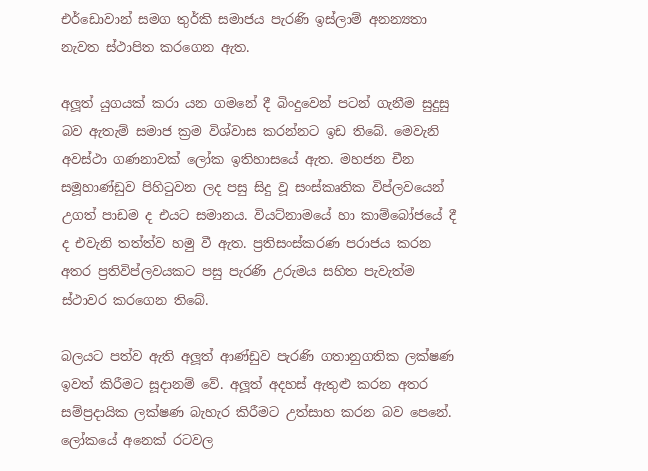එර්ඩොවාන් සමග තුර්කි සමාජය පැරණි ඉස්ලාම් අනන්‍යතා නැවත ස්ථාපිත කරගෙන ඇත.

අලූත් යුගයක් කරා යන ගමනේ දී බිංදුවෙන් පටන් ගැනීම සුදුසු බව ඇතැම් සමාජ ක්‍රම විශ්වාස කරන්නට ඉඩ තිබේ. මෙවැනි අවස්ථා ගණනාවක් ලෝක ඉතිහාසයේ ඇත. මහජන චීන සමූහාණ්ඩුව පිහිටුවන ලද පසු සිදු වූ සංස්කෘතික විප්ලවයෙන් උගත් පාඩම ද එයට සමානය. වියට්නාමයේ හා කාම්බෝජයේ දී ද එවැනි තත්ත්ව හමු වී ඇත. ප්‍රතිසංස්කරණ පරාජය කරන අතර ප්‍රතිවිප්ලවයකට පසු පැරණි උරුමය සහිත පැවැත්ම ස්ථාවර කරගෙන තිබේ.

බලයට පත්ව ඇති අලූත් ආණ්ඩුව පැරණි ගතානුගතික ලක්ෂණ ඉවත් කිරීමට සූදානම් වේ. අලූත් අදහස් ඇතුළු කරන අතර සම්ප්‍රදායික ලක්ෂණ බැහැර කිරීමට උත්සාහ කරන බව පෙනේ. ලෝකයේ අනෙක් රටවල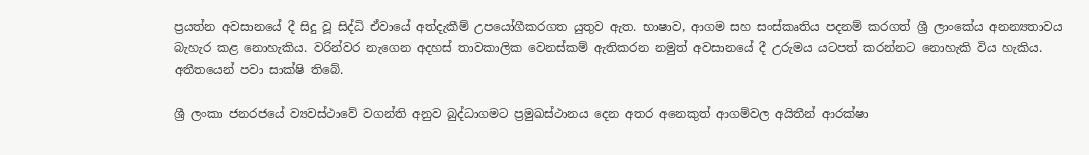ප්‍රයත්න අවසානයේ දී සිදු වූ සිද්ධි ඒවායේ අත්දැකීම් උපයෝගීකරගත යුතුව ඇත. භාෂාව, ආගම සහ සංස්කෘතිය පදනම් කරගත් ශ්‍රී ලාංකේය අනන්‍යතාවය බැහැර කළ නොහැකිය. වරින්වර නැගෙන අදහස් තාවකාලික වෙනස්කම් ඇතිකරන නමුත් අවසානයේ දී උරුමය යටපත් කරන්නට නොහැකි විය හැකිය. අතීතයෙන් පවා සාක්ෂි තිබේ.

ශ්‍රී ලංකා ජනරජයේ ව්‍යවස්ථාවේ වගන්ති අනුව බුද්ධාගමට ප්‍රමුඛස්ථානය දෙන අතර අනෙකුත් ආගම්වල අයිතීන් ආරක්ෂා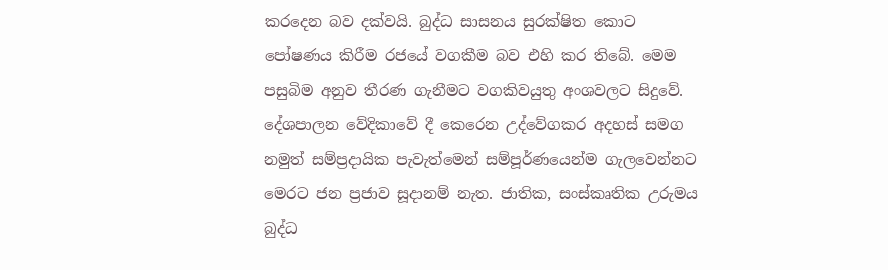කරදෙන බව දක්වයි. බුද්ධ සාසනය සුරක්ෂිත කොට පෝෂණය කිරීම රජයේ වගකීම බව එහි කර තිබේ. මෙම පසුබිම අනුව තීරණ ගැනීමට වගකිවයුතු අංශවලට සිදුවේ. දේශපාලන වේදිකාවේ දී කෙරෙන උද්වේගකර අදහස් සමග නමුත් සම්ප්‍රදායික පැවැත්මෙන් සම්පූර්ණයෙන්ම ගැලවෙන්නට මෙරට ජන ප්‍රජාව සූදානම් නැත. ජාතික, සංස්කෘතික උරුමය බුද්ධ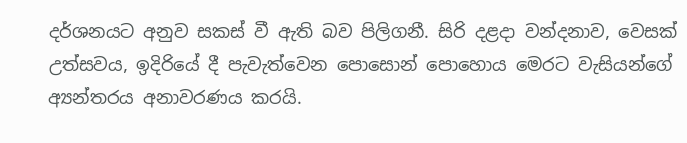දර්ශනයට අනුව සකස් වී ඇති බව පිලිගනී. සිරි දළදා වන්දනාව, වෙසක් උත්සවය, ඉදිරියේ දී පැවැත්වෙන පොසොන් පොහොය මෙරට වැසියන්ගේ අ්‍යන්තරය අනාවරණය කරයි.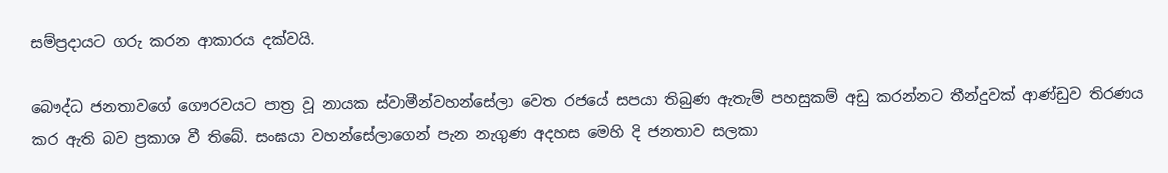සම්ප්‍රදායට ගරු කරන ආකාරය දක්වයි.

බෞද්ධ ජනතාවගේ ගෞරවයට පාත්‍ර වූ නායක ස්වාමීන්වහන්සේලා වෙත රජයේ සපයා තිබුණ ඇතැම් පහසුකම් අඩු කරන්නට තීන්දුවක් ආණ්ඩුව තිරණය කර ඇති බව ප්‍රකාශ වී තිබේ. සංඝයා වහන්සේලාගෙන් පැන නැගුණ අදහස මෙහි දි ජනතාව සලකා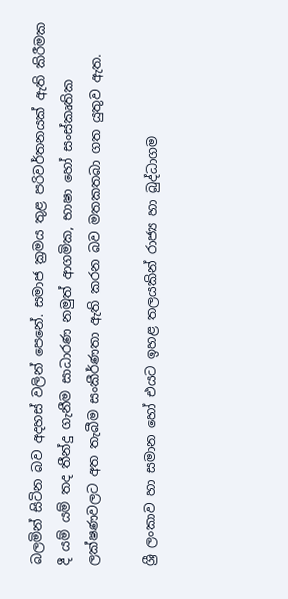බලමින් සිටින බව අදහස් වලින් පෙනේ. සමාජ ක්‍රමය තුළ පරිවර්තනයක් ඇති කිරීමක දී යම් යම් තද තීන්දු ගැනීම සාධාරණ නමුත් ආගමික, භාෂා හෝ සංස්කෘතික ලක්ෂණවලට අත තැබීම සංකීර්ණතා ඇති කරන බව මතකතබා ගත යුතුව ඇත.

ශ්‍රී ලංකාව හා සමාන හෝ එයට ඉහළ තලයකින් රාජ්‍ය හා බුද්ධාගම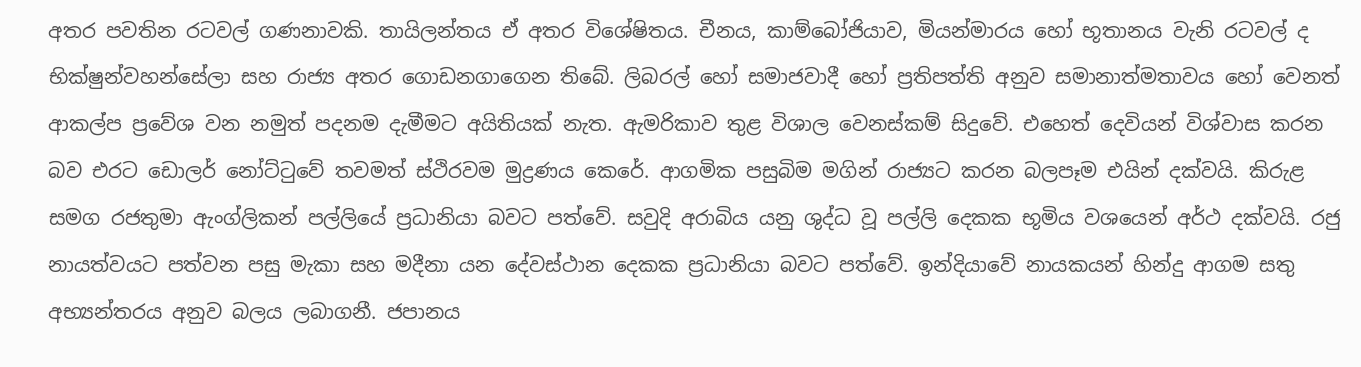අතර පවතින රටවල් ගණනාවකි. තායිලන්තය ඒ අතර විශේෂිතය. චීනය, කාම්බෝජියාව, මියන්මාරය හෝ භූතානය වැනි රටවල් ද භික්ෂුන්වහන්සේලා සහ රාජ්‍ය අතර ගොඩනගාගෙන තිබේ. ලිබරල් හෝ සමාජවාදී හෝ ප්‍රතිපත්ති අනුව සමානාත්මතාවය හෝ වෙනත් ආකල්ප ප්‍රවේශ වන නමුත් පදනම දැමීමට අයිතියක් නැත. ඇමරිකාව තුළ විශාල වෙනස්කම් සිදුවේ. එහෙත් දෙවියන් විශ්වාස කරන බව එරට ඩොලර් නෝට්ටුවේ තවමත් ස්ථිරවම මුද්‍රණය කෙරේ. ආගමික පසුබිම මගින් රාජ්‍යට කරන බලපෑම එයින් දක්වයි. කිරුළ සමග රජතුමා ඇංග්ලිකන් පල්ලියේ ප්‍රධානියා බවට පත්වේ. සවුදි අරාබිය යනු ශුද්ධ වූ පල්ලි දෙකක භූමිය වශයෙන් අර්ථ දක්වයි. රජු නායත්වයට පත්වන පසු මැකා සහ මදීනා යන දේවස්ථාන දෙකක ප්‍රධානියා බවට පත්වේ. ඉන්දියාවේ නායකයන් හින්දු ආගම සතු අභ්‍යන්තරය අනුව බලය ලබාගනී. ජපානය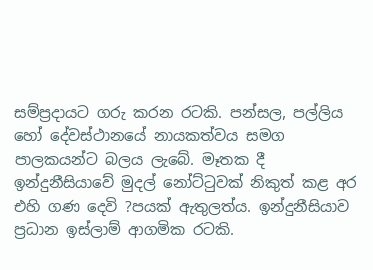සම්ප්‍රදායට ගරු කරන රටකි. පන්සල, පල්ලිය හෝ දේවස්ථානයේ නායකත්වය සමග පාලකයන්ට බලය ලැබේ. මෑතක දී ඉන්දුනීසියාවේ මුදල් නෝට්ටුවක් නිකුත් කළ අර එහි ගණ දෙවි ?පයක් ඇතුලත්ය. ඉන්දුනීසියාව ප්‍රධාන ඉස්ලාම් ආගමික රටකි.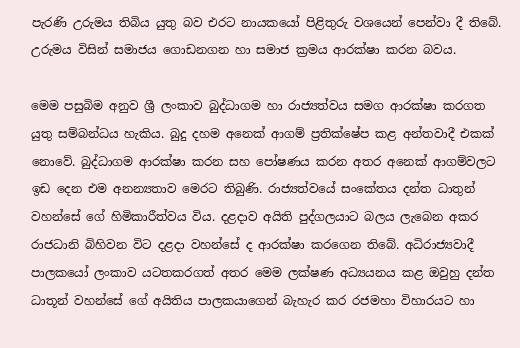පැරණි උරුමය තිබිය යුතු බව එරට නායකයෝ පිළිතුරු වශයෙන් පෙන්වා දී තිබේ. උරුමය විසින් සමාජය ගොඩනගන හා සමාජ ක්‍රමය ආරක්ෂා කරන බවය.

මෙම පසුබිම අනුව ශ්‍රී ලංකාව බුද්ධාගම හා රාජ්‍යත්වය සමග ආරක්ෂා කරගත යුතු සම්බන්ධය හැකිය. බුදු දහම අනෙක් ආගම් ප්‍රතික්ෂේප කළ අන්තවාදී එකක් නොවේ. බුද්ධාගම ආරක්ෂා කරන සහ පෝෂණය කරන අතර අනෙක් ආගම්වලට ඉඩ දෙන එම අනන්‍යතාව මෙරට තිබුණි. රාජ්‍යත්වයේ සංකේතය දන්ත ධාතුන් වහන්සේ ගේ හිමිකාරීත්වය විය. දළදාව අයිති පුද්ගලයාට බලය ලැබෙන අකර රාජධානි බිහිවන විට දළදා වහන්සේ ද ආරක්ෂා කරගෙන තිබේ. අධිරාජ්‍යවාදී පාලකයෝ ලංකාව යටතකරගත් අතර මෙම ලක්ෂණ අධ්‍යයනය කළ ඔවුහු දන්ත ධාතූන් වහන්සේ ගේ අයිතිය පාලකයාගෙන් බැහැර කර රජමහා විහාරයට හා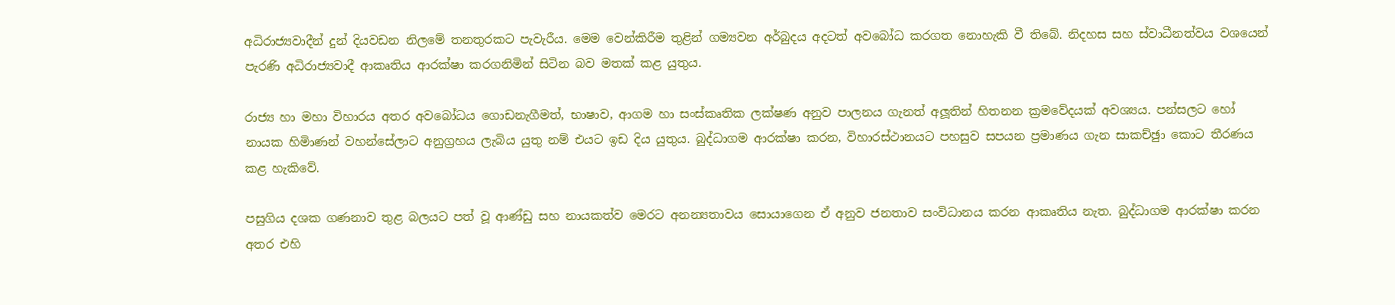අධිරාජ්‍යවාදීන් දුන් දියවඩන නිලමේ තනතුරකට පැවැරීය. මෙම වෙන්කිරීම තුළින් ගම්‍යවන අර්බුදය අදටත් අවබෝධ කරගත නොහැකි වී තිබේ. නිදහස සහ ස්වාධීනත්වය වශයෙන් පැරණි අධිරාජ්‍යවාදී ආකෘතිය ආරක්ෂා කරගනිමින් සිටින බව මතක් කළ යුතුය.

රාජ්‍ය හා මහා විහාරය අතර අවබෝධය ගොඩනැගීමත්, භාෂාව, ආගම හා සංස්කෘතික ලක්ෂණ අනුව පාලනය ගැනත් අලූතින් හිතනන ක්‍රමවේදයක් අවශ්‍යය. පන්සලට හෝ නායක හිමිාණන් වහන්සේලාට අනුග්‍රහය ලැබිය යුතු නම් එයට ඉඩ දිය යුතුය. බුද්ධාගම ආරක්ෂා කරන, විහාරස්ථානයට පහසුව සපයන ප්‍රමාණය ගැන සාකච්ඡුා කොට තීරණය කළ හැකිවේ.

පසුගිය දශක ගණනාව තුළ බලයට පත් වූ ආණ්ඩු සහ නායකත්ව මෙරට අනන්‍යතාවය සොයාගෙන ඒ අනුව ජනතාව සංවිධානය කරන ආකෘතිය නැත. බුද්ධාගම ආරක්ෂා කරන අතර එහි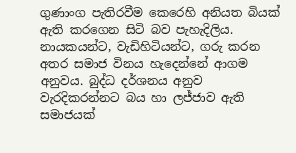ගුණාංග පැතිරවීම කෙරෙහි අනියත බියක් ඇති කරගෙන සිටි බව පැහැදිලිය. නායකයන්ට, වැඩිහිටියන්ට, ගරු කරන අතර සමාජ විනය හැදෙන්නේ ආගම අනුවය. බුද්ධ දර්ශනය අනුව වැරදිකරන්නට බය හා ලජ්ජාව ඇති සමාජයක්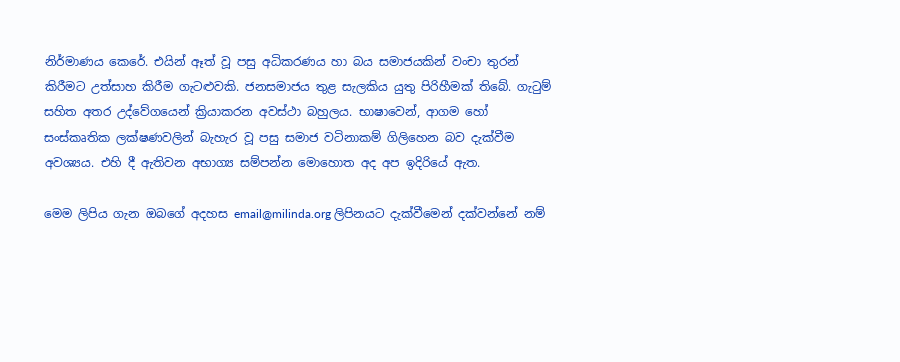නිර්මාණය කෙරේ. එයින් ඈත් වූ පසු අධිකරණය හා බය සමාජයකින් වංචා තුරන් කිරීමට උත්සාහ කිරීම ගැටළුවකි. ජනසමාජය තුළ සැලකිය යුතු පිරිහීමක් තිබේ. ගැටුම් සහිත අතර උද්වේගයෙන් ක්‍රියාකරන අවස්ථා බහුලය. භාෂාවෙන්, ආගම හෝ සංස්කෘතික ලක්ෂණවලින් බැහැර වූ පසු සමාජ වටිනාකම් ගිලිහෙන බව දැක්වීම අවශ්‍යය. එහි දී ඇතිවන අභාග්‍ය සම්පන්න මොහොත අද අප ඉදිරියේ ඇත.

මෙම ලිපිය ගැන ඔබගේ අදහස email@milinda.org ලිපිනයට දැක්වීමෙන් දක්වන්නේ නම්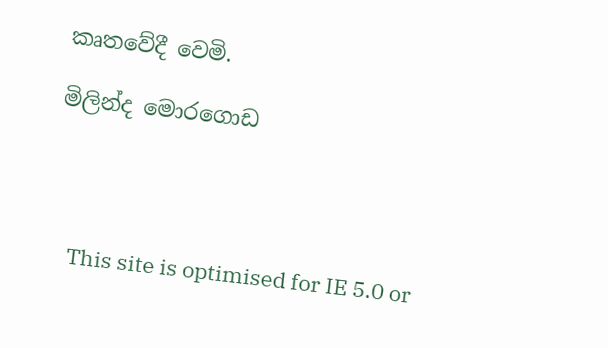කෘතවේදී වෙමි.

මිලින්ද මොරගොඩ




    This site is optimised for IE 5.0 or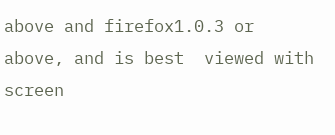above and firefox1.0.3 or above, and is best  viewed with screen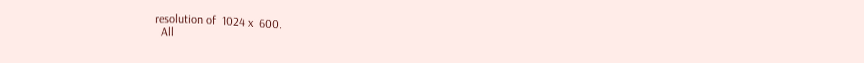resolution of  1024 x  600.
  All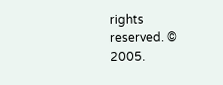rights reserved. © 2005.